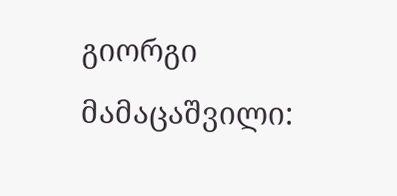გიორგი მამაცაშვილი: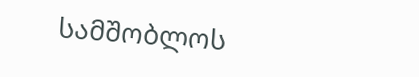სამშობლოს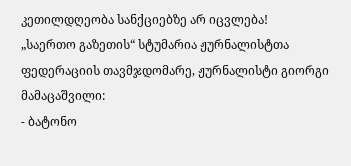კეთილდღეობა სანქციებზე არ იცვლება!
„საერთო გაზეთის“ სტუმარია ჟურნალისტთა ფედერაციის თავმჯდომარე, ჟურნალისტი გიორგი მამაცაშვილი:
- ბატონო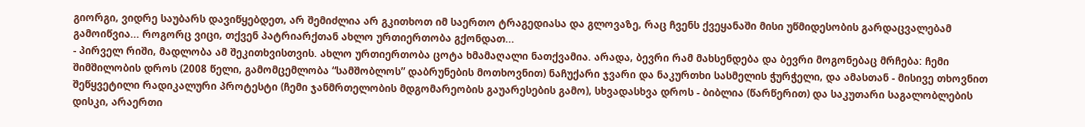გიორგი, ვიდრე საუბარს დავიწყებდეთ, არ შემიძლია არ გკითხოთ იმ საერთო ტრაგედიასა და გლოვაზე, რაც ჩვენს ქვეყანაში მისი უწმიდესობის გარდაცვალებამ გამოიწვია... როგორც ვიცი, თქვენ პატრიარქთან ახლო ურთიერთობა გქონდათ...
- პირველ რიში, მადლობა ამ შეკითხვისთვის. ახლო ურთიერთობა ცოტა ხმამაღალი ნათქვამია. არადა, ბევრი რამ მახსენდება და ბევრი მოგონებაც მრჩება: ჩემი შიმშილობის დროს (2008 წელი, გამომცემლობა “სამშობლოს” დაბრუნების მოთხოვნით) ნაჩუქარი ჯვარი და ნაკურთხი სასმელის ჭურჭელი, და ამასთან - მისივე თხოვნით შეწყვეტილი რადიკალური პროტესტი (ჩემი ჯანმრთელობის მდგომარეობის გაუარესების გამო), სხვადასხვა დროს - ბიბლია (წარწერით) და საკუთარი საგალობლების დისკი, არაერთი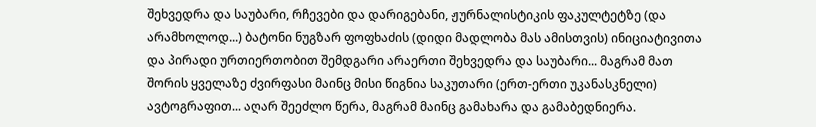შეხვედრა და საუბარი, რჩევები და დარიგებანი, ჟურნალისტიკის ფაკულტეტზე (და არამხოლოდ...) ბატონი ნუგზარ ფოფხაძის (დიდი მადლობა მას ამისთვის) ინიციატივითა და პირადი ურთიერთობით შემდგარი არაერთი შეხვედრა და საუბარი... მაგრამ მათ შორის ყველაზე ძვირფასი მაინც მისი წიგნია საკუთარი (ერთ-ერთი უკანასკნელი) ავტოგრაფით... აღარ შეეძლო წერა, მაგრამ მაინც გამახარა და გამაბედნიერა.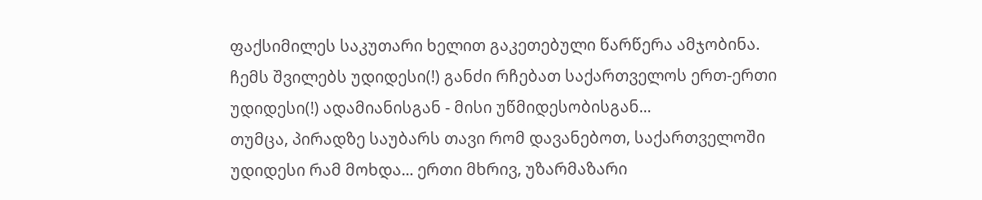ფაქსიმილეს საკუთარი ხელით გაკეთებული წარწერა ამჯობინა. ჩემს შვილებს უდიდესი(!) განძი რჩებათ საქართველოს ერთ-ერთი უდიდესი(!) ადამიანისგან - მისი უწმიდესობისგან...
თუმცა, პირადზე საუბარს თავი რომ დავანებოთ, საქართველოში უდიდესი რამ მოხდა... ერთი მხრივ, უზარმაზარი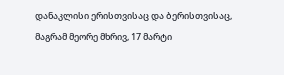დანაკლისი ერისთვისაც და ბერისთვისაც, მაგრამ მეორე მხრივ, 17 მარტი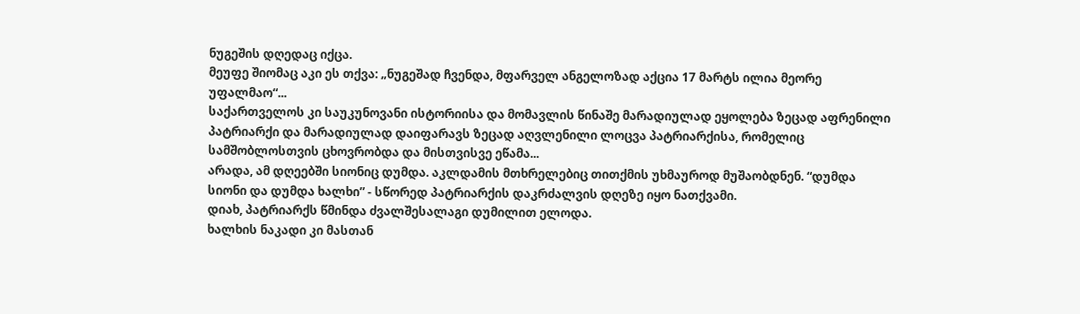ნუგეშის დღედაც იქცა.
მეუფე შიომაც აკი ეს თქვა: „ნუგეშად ჩვენდა, მფარველ ანგელოზად აქცია 17 მარტს ილია მეორე უფალმაო“...
საქართველოს კი საუკუნოვანი ისტორიისა და მომავლის წინაშე მარადიულად ეყოლება ზეცად აფრენილი პატრიარქი და მარადიულად დაიფარავს ზეცად აღვლენილი ლოცვა პატრიარქისა, რომელიც სამშობლოსთვის ცხოვრობდა და მისთვისვე ეწამა...
არადა, ამ დღეებში სიონიც დუმდა. აკლდამის მთხრელებიც თითქმის უხმაუროდ მუშაობდნენ. “დუმდა სიონი და დუმდა ხალხი” - სწორედ პატრიარქის დაკრძალვის დღეზე იყო ნათქვამი.
დიახ, პატრიარქს წმინდა ძვალშესალაგი დუმილით ელოდა.
ხალხის ნაკადი კი მასთან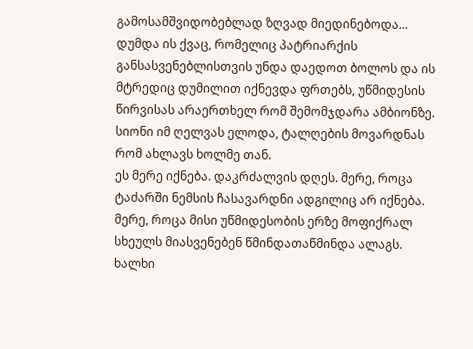გამოსამშვიდობებლად ზღვად მიედინებოდა...
დუმდა ის ქვაც, რომელიც პატრიარქის განსასვენებლისთვის უნდა დაედოთ ბოლოს და ის მტრედიც დუმილით იქნევდა ფრთებს, უწმიდესის წირვისას არაერთხელ რომ შემომჯდარა ამბიონზე.
სიონი იმ ღელვას ელოდა, ტალღების მოვარდნას რომ ახლავს ხოლმე თან.
ეს მერე იქნება. დაკრძალვის დღეს. მერე, როცა ტაძარში ნემსის ჩასავარდნი ადგილიც არ იქნება. მერე, როცა მისი უწმიდესობის ერზე მოფიქრალ სხეულს მიასვენებენ წმინდათაწმინდა ალაგს.
ხალხი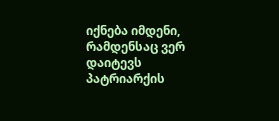იქნება იმდენი, რამდენსაც ვერ დაიტევს პატრიარქის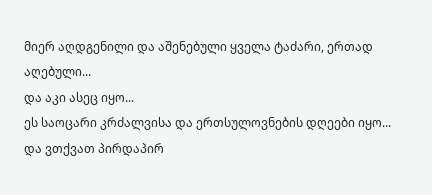მიერ აღდგენილი და აშენებული ყველა ტაძარი, ერთად აღებული...
და აკი ასეც იყო...
ეს საოცარი კრძალვისა და ერთსულოვნების დღეები იყო...
და ვთქვათ პირდაპირ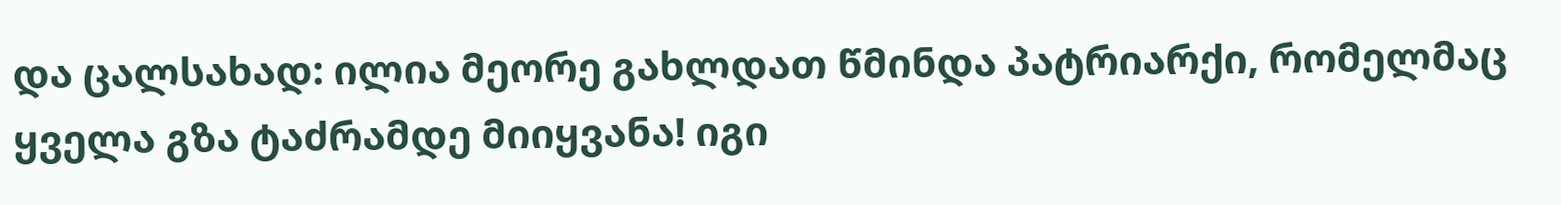და ცალსახად: ილია მეორე გახლდათ წმინდა პატრიარქი, რომელმაც ყველა გზა ტაძრამდე მიიყვანა! იგი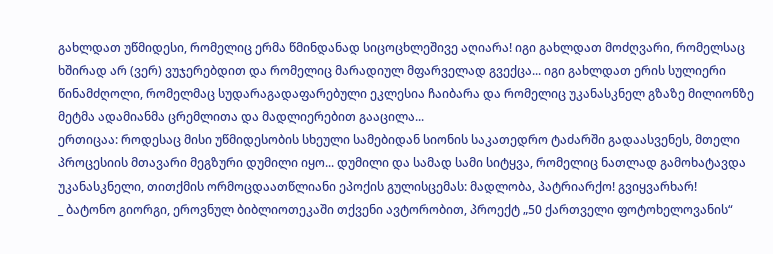გახლდათ უწმიდესი, რომელიც ერმა წმინდანად სიცოცხლეშივე აღიარა! იგი გახლდათ მოძღვარი, რომელსაც ხშირად არ (ვერ) ვუჯერებდით და რომელიც მარადიულ მფარველად გვექცა... იგი გახლდათ ერის სულიერი წინამძღოლი, რომელმაც სუდარაგადაფარებული ეკლესია ჩაიბარა და რომელიც უკანასკნელ გზაზე მილიონზე მეტმა ადამიანმა ცრემლითა და მადლიერებით გააცილა...
ერთიცაა: როდესაც მისი უწმიდესობის სხეული სამებიდან სიონის საკათედრო ტაძარში გადაასვენეს, მთელი პროცესიის მთავარი მეგზური დუმილი იყო... დუმილი და სამად სამი სიტყვა, რომელიც ნათლად გამოხატავდა უკანასკნელი, თითქმის ორმოცდაათწლიანი ეპოქის გულისცემას: მადლობა, პატრიარქო! გვიყვარხარ!
_ ბატონო გიორგი, ეროვნულ ბიბლიოთეკაში თქვენი ავტორობით, პროექტ „50 ქართველი ფოტოხელოვანის“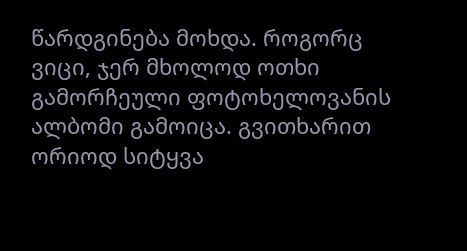წარდგინება მოხდა. როგორც ვიცი, ჯერ მხოლოდ ოთხი გამორჩეული ფოტოხელოვანის ალბომი გამოიცა. გვითხარით ორიოდ სიტყვა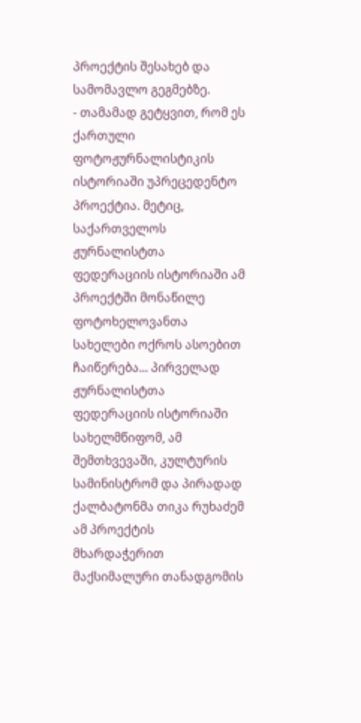პროექტის შესახებ და სამომავლო გეგმებზე.
- თამამად გეტყვით, რომ ეს ქართული ფოტოჟურნალისტიკის ისტორიაში უპრეცედენტო პროექტია. მეტიც, საქართველოს ჟურნალისტთა ფედერაციის ისტორიაში ამ პროექტში მონაწილე ფოტოხელოვანთა სახელები ოქროს ასოებით ჩაიწერება... პირველად ჟურნალისტთა ფედერაციის ისტორიაში სახელმწიფომ, ამ შემთხვევაში, კულტურის სამინისტრომ და პირადად ქალბატონმა თიკა რუხაძემ ამ პროექტის მხარდაჭერით მაქსიმალური თანადგომის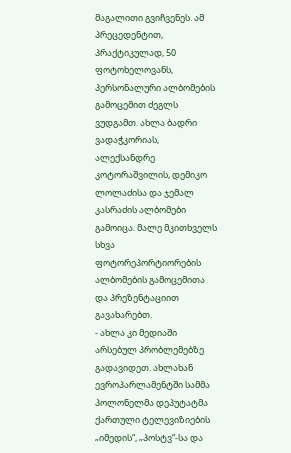მაგალითი გვიჩვენეს. ამ პრეცედენტით, პრაქტიკულად, 50 ფოტოხელოვანს, პერსონალური ალბომების გამოცემით ძეგლს ვუდგამთ. ახლა ბადრი ვადაჭკორიას, ალექსანდრე კოტორაშვილის, დემიკო ლოლაძისა და ჯემალ კასრაძის ალბომები გამოიცა. მალე მკითხველს სხვა ფოტორეპორტიორების ალბომების გამოცემითა და პრეზენტაციით გავახარებთ.
- ახლა კი მედიაში არსებულ პრობლემებზე გადავიდეთ. ახლახან ევროპარლამენტში სამმა პოლონელმა დეპუტატმა ქართული ტელევიზიების „იმედის“, „პოსტვ“-სა და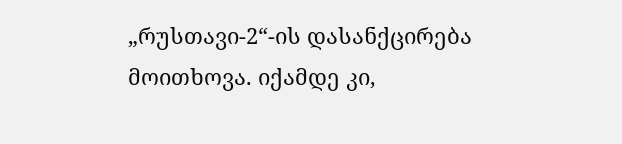„რუსთავი-2“-ის დასანქცირება მოითხოვა. იქამდე კი,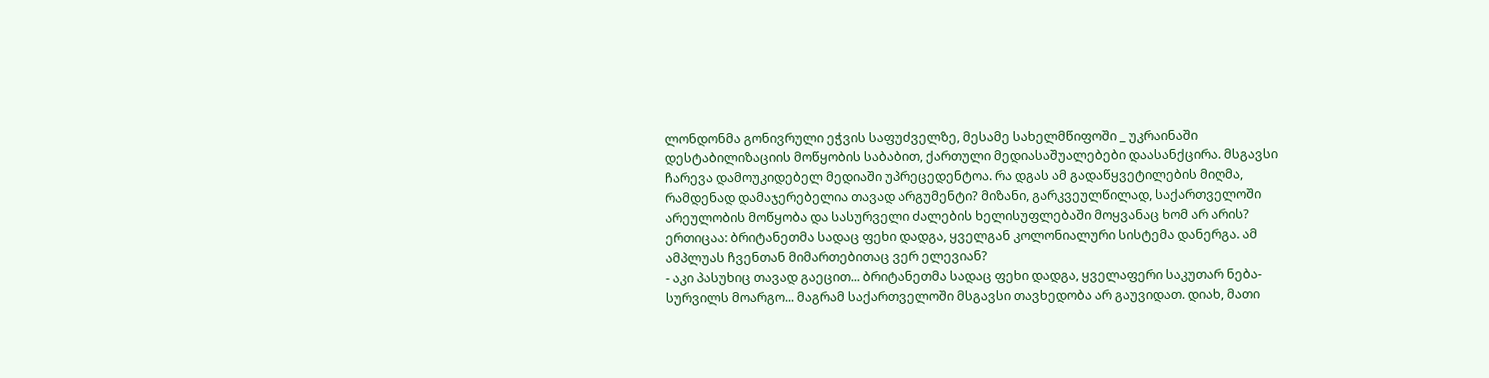ლონდონმა გონივრული ეჭვის საფუძველზე, მესამე სახელმწიფოში _ უკრაინაში დესტაბილიზაციის მოწყობის საბაბით, ქართული მედიასაშუალებები დაასანქცირა. მსგავსი ჩარევა დამოუკიდებელ მედიაში უპრეცედენტოა. რა დგას ამ გადაწყვეტილების მიღმა, რამდენად დამაჯერებელია თავად არგუმენტი? მიზანი, გარკვეულწილად, საქართველოში არეულობის მოწყობა და სასურველი ძალების ხელისუფლებაში მოყვანაც ხომ არ არის? ერთიცაა: ბრიტანეთმა სადაც ფეხი დადგა, ყველგან კოლონიალური სისტემა დანერგა. ამ ამპლუას ჩვენთან მიმართებითაც ვერ ელევიან?
- აკი პასუხიც თავად გაეცით... ბრიტანეთმა სადაც ფეხი დადგა, ყველაფერი საკუთარ ნება-სურვილს მოარგო... მაგრამ საქართველოში მსგავსი თავხედობა არ გაუვიდათ. დიახ, მათი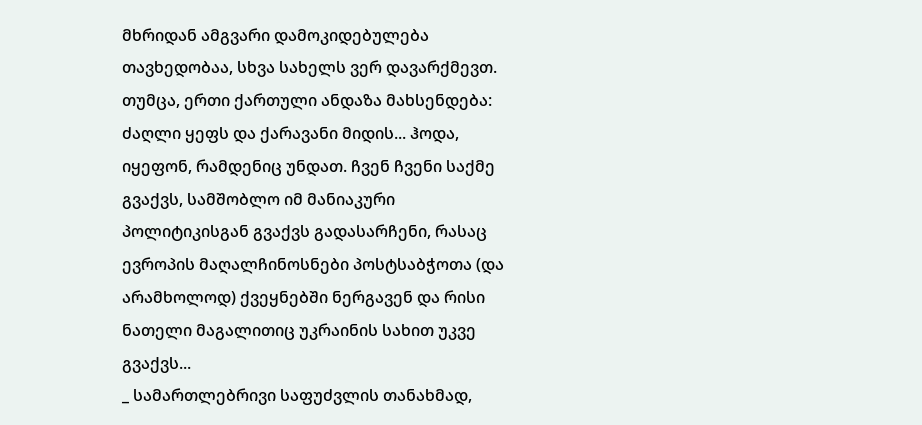მხრიდან ამგვარი დამოკიდებულება თავხედობაა, სხვა სახელს ვერ დავარქმევთ.
თუმცა, ერთი ქართული ანდაზა მახსენდება: ძაღლი ყეფს და ქარავანი მიდის... ჰოდა, იყეფონ, რამდენიც უნდათ. ჩვენ ჩვენი საქმე გვაქვს, სამშობლო იმ მანიაკური პოლიტიკისგან გვაქვს გადასარჩენი, რასაც ევროპის მაღალჩინოსნები პოსტსაბჭოთა (და არამხოლოდ) ქვეყნებში ნერგავენ და რისი ნათელი მაგალითიც უკრაინის სახით უკვე გვაქვს...
_ სამართლებრივი საფუძვლის თანახმად,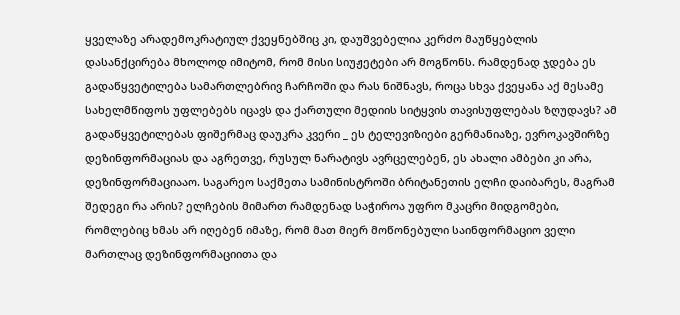ყველაზე არადემოკრატიულ ქვეყნებშიც კი, დაუშვებელია კერძო მაუწყებლის დასანქცირება მხოლოდ იმიტომ, რომ მისი სიუჟეტები არ მოგწონს. რამდენად ჯდება ეს გადაწყვეტილება სამართლებრივ ჩარჩოში და რას ნიშნავს, როცა სხვა ქვეყანა აქ მესამე სახელმწიფოს უფლებებს იცავს და ქართული მედიის სიტყვის თავისუფლებას ზღუდავს? ამ გადაწყვეტილებას ფიშერმაც დაუკრა კვერი _ ეს ტელევიზიები გერმანიაზე, ევროკავშირზე დეზინფორმაციას და აგრეთვე, რუსულ ნარატივს ავრცელებენ, ეს ახალი ამბები კი არა, დეზინფორმაციააო. საგარეო საქმეთა სამინისტროში ბრიტანეთის ელჩი დაიბარეს, მაგრამ შედეგი რა არის? ელჩების მიმართ რამდენად საჭიროა უფრო მკაცრი მიდგომები, რომლებიც ხმას არ იღებენ იმაზე, რომ მათ მიერ მოწონებული საინფორმაციო ველი მართლაც დეზინფორმაციითა და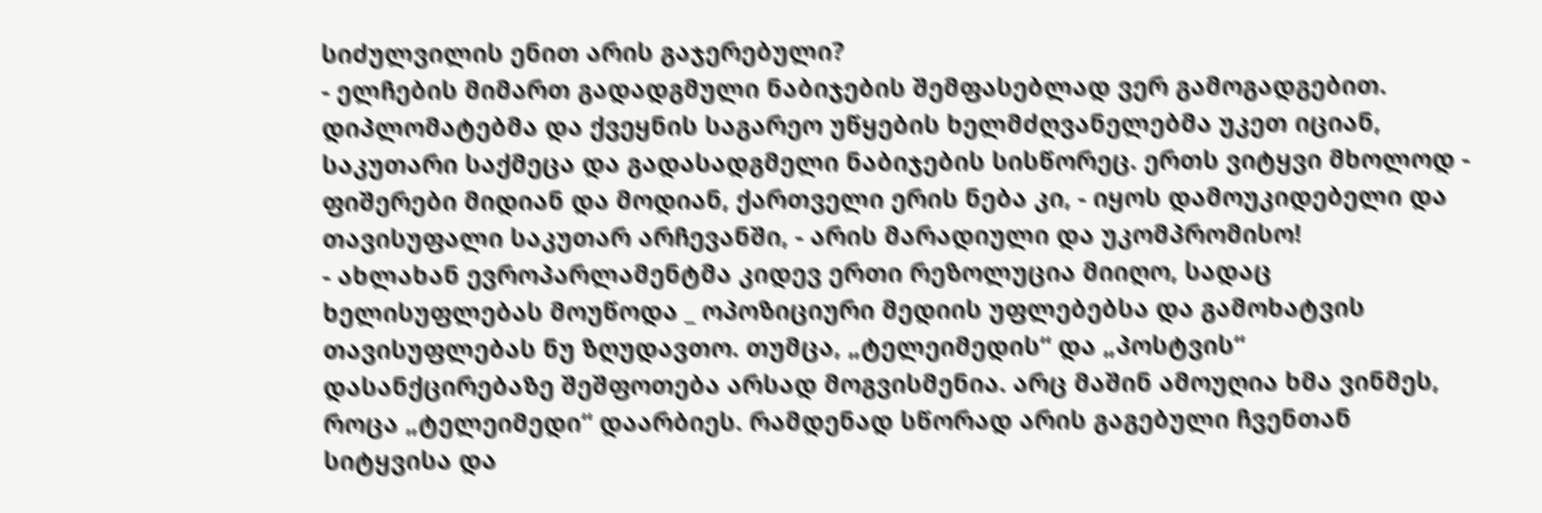სიძულვილის ენით არის გაჯერებული?
- ელჩების მიმართ გადადგმული ნაბიჯების შემფასებლად ვერ გამოგადგებით. დიპლომატებმა და ქვეყნის საგარეო უწყების ხელმძღვანელებმა უკეთ იციან, საკუთარი საქმეცა და გადასადგმელი ნაბიჯების სისწორეც. ერთს ვიტყვი მხოლოდ - ფიშერები მიდიან და მოდიან, ქართველი ერის ნება კი, - იყოს დამოუკიდებელი და თავისუფალი საკუთარ არჩევანში, - არის მარადიული და უკომპრომისო!
- ახლახან ევროპარლამენტმა კიდევ ერთი რეზოლუცია მიიღო, სადაც ხელისუფლებას მოუწოდა _ ოპოზიციური მედიის უფლებებსა და გამოხატვის თავისუფლებას ნუ ზღუდავთო. თუმცა, „ტელეიმედის“ და „პოსტვის“ დასანქცირებაზე შეშფოთება არსად მოგვისმენია. არც მაშინ ამოუღია ხმა ვინმეს, როცა „ტელეიმედი“ დაარბიეს. რამდენად სწორად არის გაგებული ჩვენთან სიტყვისა და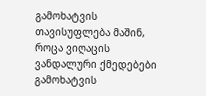გამოხატვის თავისუფლება მაშინ, როცა ვიღაცის ვანდალური ქმედებები გამოხატვის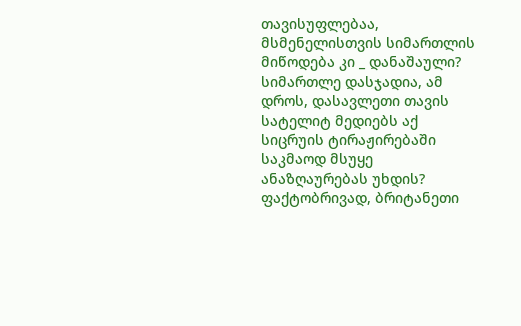თავისუფლებაა, მსმენელისთვის სიმართლის მიწოდება კი _ დანაშაული? სიმართლე დასჯადია, ამ დროს, დასავლეთი თავის სატელიტ მედიებს აქ სიცრუის ტირაჟირებაში საკმაოდ მსუყე ანაზღაურებას უხდის?
ფაქტობრივად, ბრიტანეთი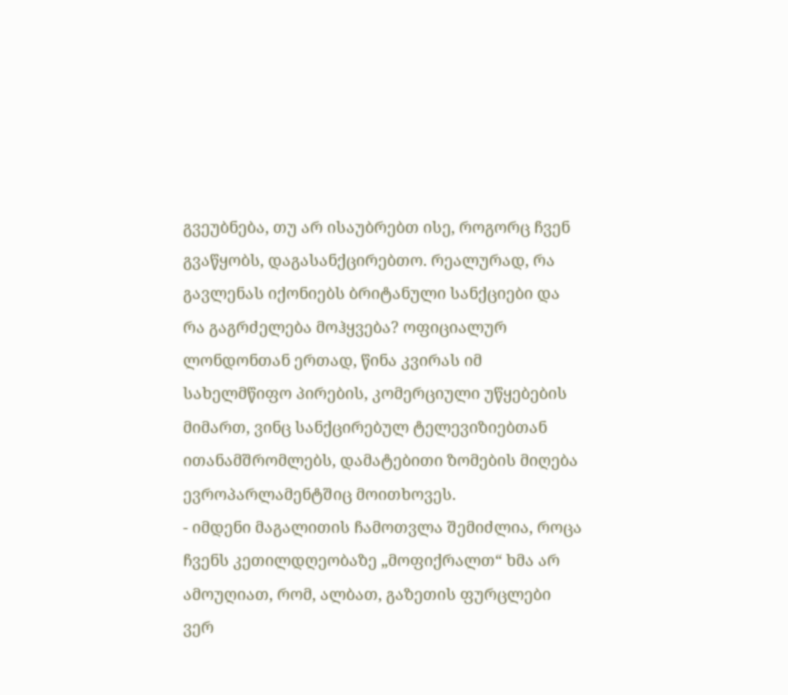გვეუბნება, თუ არ ისაუბრებთ ისე, როგორც ჩვენ გვაწყობს, დაგასანქცირებთო. რეალურად, რა გავლენას იქონიებს ბრიტანული სანქციები და რა გაგრძელება მოჰყვება? ოფიციალურ ლონდონთან ერთად, წინა კვირას იმ სახელმწიფო პირების, კომერციული უწყებების მიმართ, ვინც სანქცირებულ ტელევიზიებთან ითანამშრომლებს, დამატებითი ზომების მიღება ევროპარლამენტშიც მოითხოვეს.
- იმდენი მაგალითის ჩამოთვლა შემიძლია, როცა ჩვენს კეთილდღეობაზე „მოფიქრალთ“ ხმა არ ამოუღიათ, რომ, ალბათ, გაზეთის ფურცლები ვერ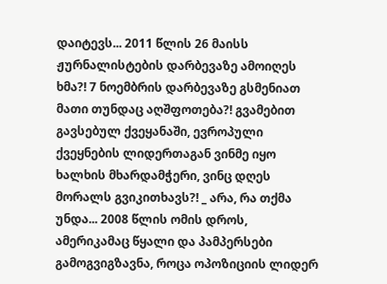დაიტევს... 2011 წლის 26 მაისს ჟურნალისტების დარბევაზე ამოიღეს ხმა?! 7 ნოემბრის დარბევაზე გსმენიათ მათი თუნდაც აღშფოთება?! გვამებით გავსებულ ქვეყანაში, ევროპული ქვეყნების ლიდერთაგან ვინმე იყო ხალხის მხარდამჭერი, ვინც დღეს მორალს გვიკითხავს?! _ არა, რა თქმა უნდა... 2008 წლის ომის დროს, ამერიკამაც წყალი და პამპერსები გამოგვიგზავნა, როცა ოპოზიციის ლიდერ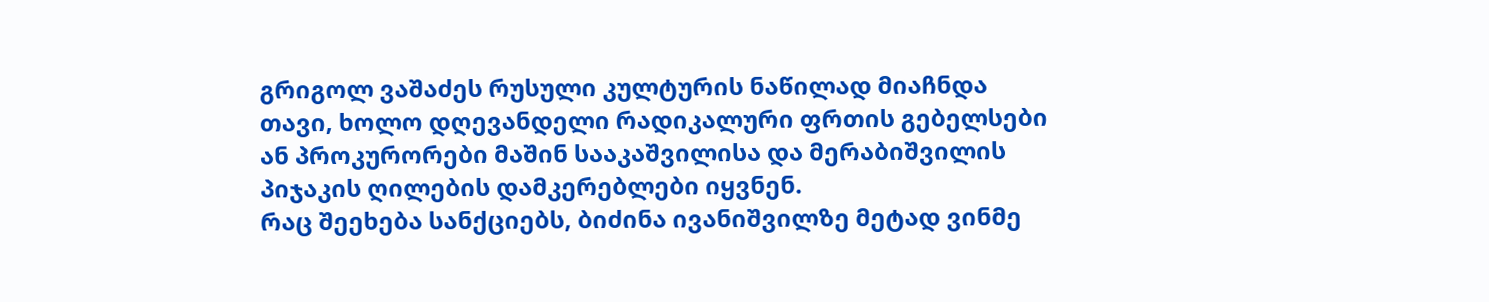გრიგოლ ვაშაძეს რუსული კულტურის ნაწილად მიაჩნდა თავი, ხოლო დღევანდელი რადიკალური ფრთის გებელსები ან პროკურორები მაშინ სააკაშვილისა და მერაბიშვილის პიჯაკის ღილების დამკერებლები იყვნენ.
რაც შეეხება სანქციებს, ბიძინა ივანიშვილზე მეტად ვინმე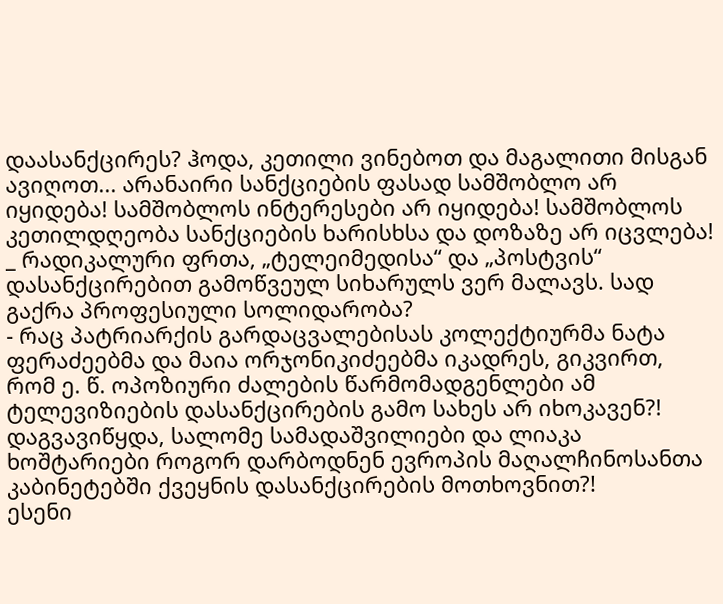დაასანქცირეს? ჰოდა, კეთილი ვინებოთ და მაგალითი მისგან ავიღოთ... არანაირი სანქციების ფასად სამშობლო არ იყიდება! სამშობლოს ინტერესები არ იყიდება! სამშობლოს კეთილდღეობა სანქციების ხარისხსა და დოზაზე არ იცვლება!
_ რადიკალური ფრთა, „ტელეიმედისა“ და „პოსტვის“ დასანქცირებით გამოწვეულ სიხარულს ვერ მალავს. სად გაქრა პროფესიული სოლიდარობა?
- რაც პატრიარქის გარდაცვალებისას კოლექტიურმა ნატა ფერაძეებმა და მაია ორჯონიკიძეებმა იკადრეს, გიკვირთ, რომ ე. წ. ოპოზიური ძალების წარმომადგენლები ამ ტელევიზიების დასანქცირების გამო სახეს არ იხოკავენ?! დაგვავიწყდა, სალომე სამადაშვილიები და ლიაკა ხოშტარიები როგორ დარბოდნენ ევროპის მაღალჩინოსანთა კაბინეტებში ქვეყნის დასანქცირების მოთხოვნით?!
ესენი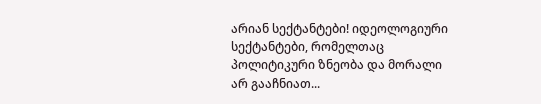არიან სექტანტები! იდეოლოგიური სექტანტები, რომელთაც პოლიტიკური ზნეობა და მორალი არ გააჩნიათ...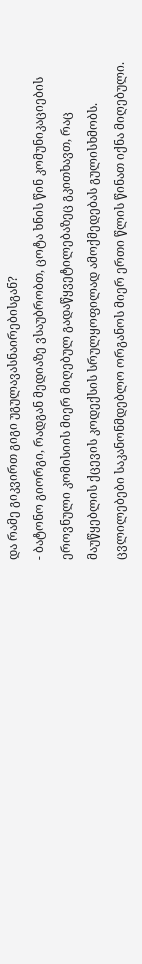და რამე გიკვირთ გიგი უგულავასნაირებისგან?
- ბატონო გიორგი, რადგან მედიაზე ვსაუბრობთ, ცოტა ხნის წინ კომუნიკაციების ეროვნული კომისიის მიერ მიღებულ გადაწყვეტილებაზეც გკითხავთ, რაც მაუწყებლის ქცევის კოდექსის სრულყოფილად ამოქმედებას გულისხმობს. ცვლილებები საკანონმდებლო ორგანოს მიერ ერთი წლის წინათ იქნა მიღებული.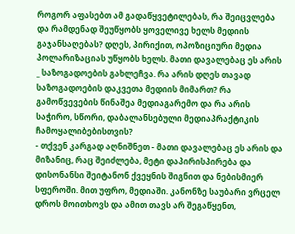როგორ აფასებთ ამ გადაწყვეტილებას, რა შეიცვლება და რამდენად შეუწყობს ყოველივე ხელს მედიის გაჯანსაღებას? დღეს, პირიქით, ოპოზიციური მედია პოლარიზაციას უწყობს ხელს. მათი დავალებაც ეს არის _ საზოგადოების გახლეჩვა. რა არის დღეს თავად საზოგადოების დაკვეთა მედიის მიმართ? რა გამოწვევების წინაშეა მედიაგარემო და რა არის საჭირო, სწორი, დაბალანსებული მედიაპრაქტიკის ჩამოყალიბებისთვის?
- თქვენ კარგად აღნიშნეთ - მათი დავალებაც ეს არის და მიზანიც, რაც შეიძლება, მეტი დაპირისპირება და დისონანსი შეიტანონ ქვეყნის შიგნით და ნებისმიერ სფეროში. მით უფრო, მედიაში. კანონზე საუბარი ვრცელ დროს მოითხოვს და ამით თავს არ შეგაწყენთ,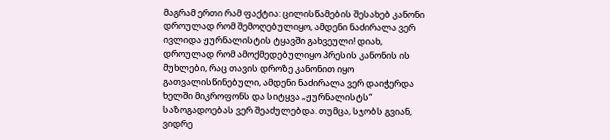მაგრამ ერთი რამ ფაქტია: ცილისწამების შესახებ კანონი დროულად რომ შემოღებულიყო, ამდენი ნაძირალა ვერ ივლიდა ჟურნალისტის ტყავში გახვეული! დიახ, დროულად რომ ამოქმედებულიყო პრესის კანონის ის მუხლები, რაც თავის დროზე კანონით იყო გათვალისწინებული, ამდენი ნაძირალა ვერ დაიჭერდა ხელში მიკროფონს და სიტყვა „ჟურნალისტს“ საზოგადოებას ვერ შეაძულებდა. თუმცა, სჯობს გვიან, ვიდრე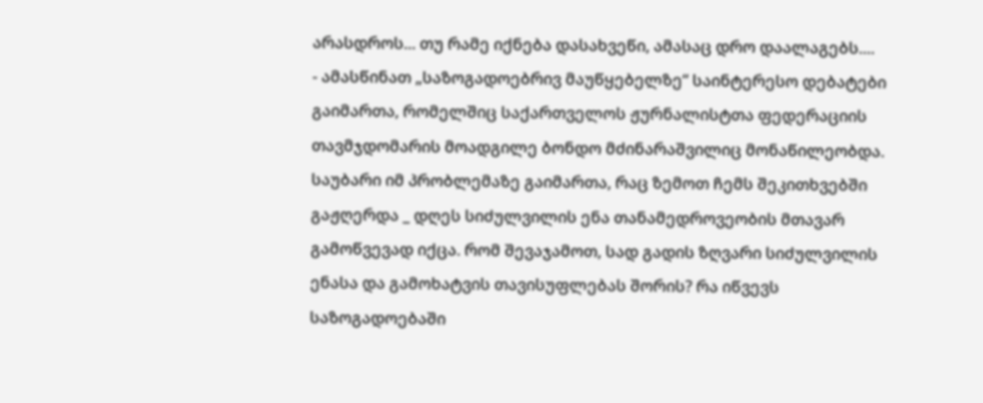არასდროს... თუ რამე იქნება დასახვეწი, ამასაც დრო დაალაგებს....
- ამასწინათ „საზოგადოებრივ მაუწყებელზე“ საინტერესო დებატები გაიმართა, რომელშიც საქართველოს ჟურნალისტთა ფედერაციის თავმჯდომარის მოადგილე ბონდო მძინარაშვილიც მონაწილეობდა. საუბარი იმ პრობლემაზე გაიმართა, რაც ზემოთ ჩემს შეკითხვებში გაჟღერდა _ დღეს სიძულვილის ენა თანამედროვეობის მთავარ გამოწვევად იქცა. რომ შევაჯამოთ, სად გადის ზღვარი სიძულვილის ენასა და გამოხატვის თავისუფლებას შორის? რა იწვევს საზოგადოებაში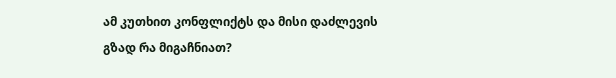ამ კუთხით კონფლიქტს და მისი დაძლევის გზად რა მიგაჩნიათ?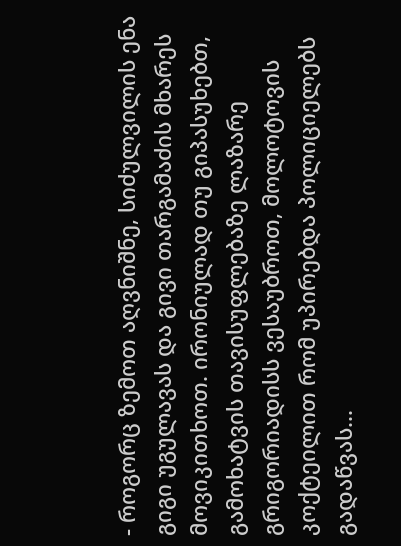- როგორც ზემოთ აღვნიშნე, სიძულვილის ენა გიგი უგულავას და გივი თარგამაძის მხარეს მოვიკითხოთ. ირონიულად თუ გიპასუხებთ, გამოხატვის თავისუფლებაზე ლაზარე გრიგორიადისს ვესაუბროთ, მოლოტოვის კოქტეილით რომ უპირებდა პოლიციელებს გადაწვას...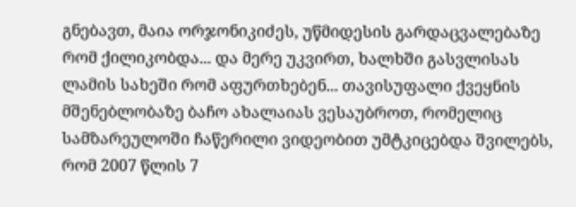გნებავთ, მაია ორჯონიკიძეს, უწმიდესის გარდაცვალებაზე რომ ქილიკობდა... და მერე უკვირთ, ხალხში გასვლისას ლამის სახეში რომ აფურთხებენ... თავისუფალი ქვეყნის მშენებლობაზე ბაჩო ახალაიას ვესაუბროთ, რომელიც სამზარეულოში ჩაწერილი ვიდეობით უმტკიცებდა შვილებს, რომ 2007 წლის 7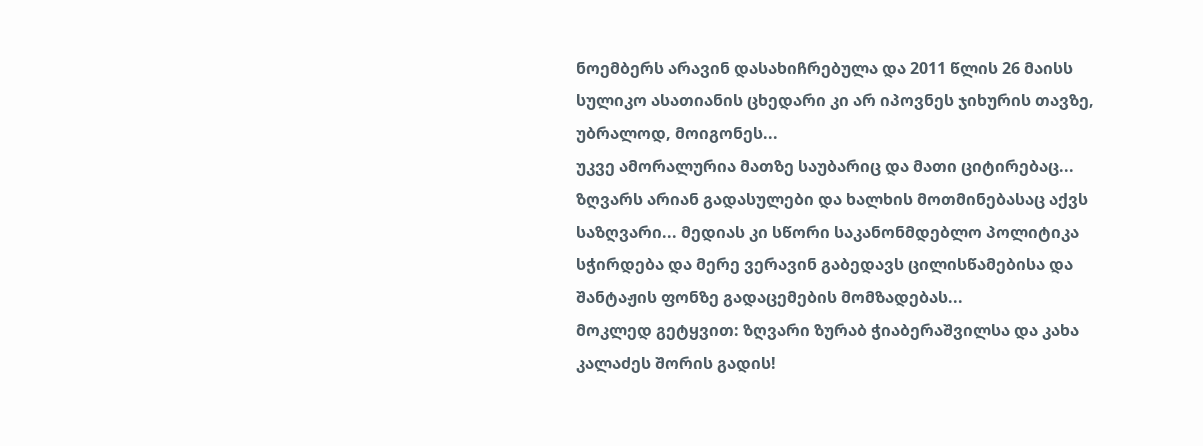ნოემბერს არავინ დასახიჩრებულა და 2011 წლის 26 მაისს სულიკო ასათიანის ცხედარი კი არ იპოვნეს ჯიხურის თავზე, უბრალოდ, მოიგონეს...
უკვე ამორალურია მათზე საუბარიც და მათი ციტირებაც... ზღვარს არიან გადასულები და ხალხის მოთმინებასაც აქვს საზღვარი... მედიას კი სწორი საკანონმდებლო პოლიტიკა სჭირდება და მერე ვერავინ გაბედავს ცილისწამებისა და შანტაჟის ფონზე გადაცემების მომზადებას...
მოკლედ გეტყვით: ზღვარი ზურაბ ჭიაბერაშვილსა და კახა კალაძეს შორის გადის!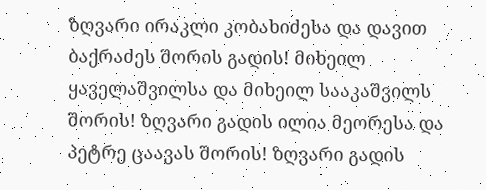ზღვარი ირაკლი კობახიძესა და დავით ბაქრაძეს შორის გადის! მიხეილ ყაველაშვილსა და მიხეილ სააკაშვილს შორის! ზღვარი გადის ილია მეორესა და პეტრე ცაავას შორის! ზღვარი გადის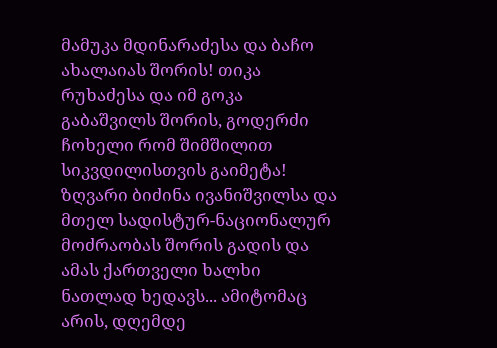მამუკა მდინარაძესა და ბაჩო ახალაიას შორის! თიკა რუხაძესა და იმ გოკა გაბაშვილს შორის, გოდერძი ჩოხელი რომ შიმშილით სიკვდილისთვის გაიმეტა! ზღვარი ბიძინა ივანიშვილსა და მთელ სადისტურ-ნაციონალურ მოძრაობას შორის გადის და ამას ქართველი ხალხი ნათლად ხედავს... ამიტომაც არის, დღემდე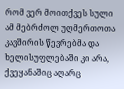რომ ვერ მოითქვეს სული ამ მებრძოლ უღმერთოთა კავშირის წევრებმა და ხელისუფლებაში კი არა, ქვეყანაშიც აღარც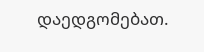დაედგომებათ.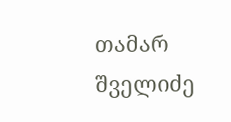თამარ შველიძე